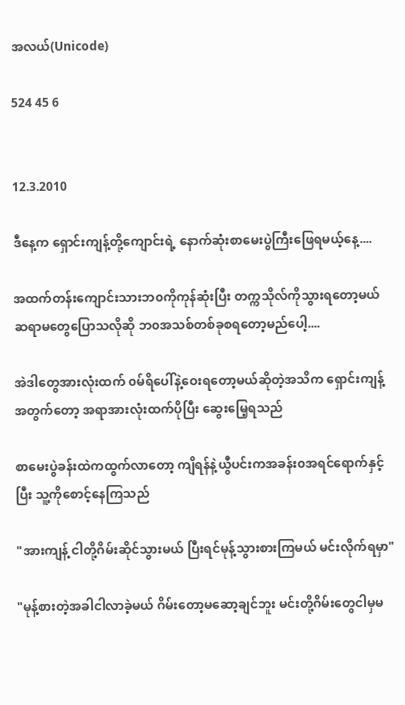အလယ်(Unicode)

524 45 6


12.3.2010

ဒီနေ့က ရှောင်းကျန့်တို့ကျောင်းရဲ့ နောက်ဆုံးစာမေးပွဲကြီးဖြေရမယ့်နေ့....

အထက်တန်းကျောင်းသားဘ၀ကိုကုန်ဆုံးပြီး တက္ကသိုလ်ကိုသွားရတော့မယ် ဆရာ‌မတွေပြောသလိုဆို ဘ၀အသစ်တစ်ခုစရတော့မည်ပေါ့....

အဲဒါတွေအားလုံးထက် ၀မ်ရိပေါ်နဲ့ဝေးရတော့မယ်ဆိုတဲ့အသိက ရှောင်းကျန့်အတွက်တော့ အရာအားလုံးထက်ပိုပြီး ဆွေးမြေ့ရသည်

စာမေးပွဲခန်းထဲကထွက်လာတော့ ကျိရန်နဲ့ယွီပင်းကအခန်း၀အရင်ရောက်နှင့်ပြီး သူ့ကိုစောင့်နေကြသည်

"အားကျန့် ငါတို့ဂိမ်းဆိုင်သွားမယ် ပြီးရင်မုန့်သွားစားကြမယ် မင်းလိုက်ရမှာ"

"မုန့်စားတဲ့အခါငါလာခဲ့မယ် ဂိမ်းတော့မဆော့ချင်ဘူး မင်းတို့ဂိမ်းတွေငါမှမ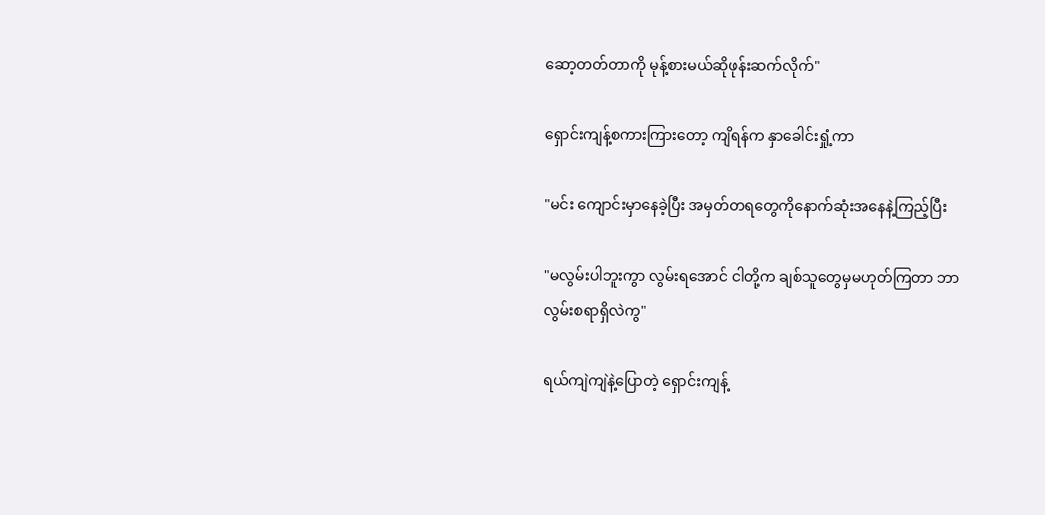ဆော့တတ်တာကို မုန့်စားမယ်ဆိုဖုန်းဆက်လိုက်"

ရှောင်းကျန့်စကားကြားတော့ ကျိရန်က နှာခေါင်းရှုံ့ကာ

"မင်း ကျောင်းမှာနေခဲ့ပြီး အမှတ်တရတွေကိုနောက်ဆုံးအနေနဲ့ကြည့်ပြီး

"မလွမ်းပါဘူးကွာ လွမ်းရအောင် ငါတို့က ချစ်သူတွေမှမဟုတ်ကြတာ ဘာလွမ်းစရာရှိလဲကွ"

ရယ်ကျဲကျဲနဲ့ပြောတဲ့ ရှောင်းကျန့်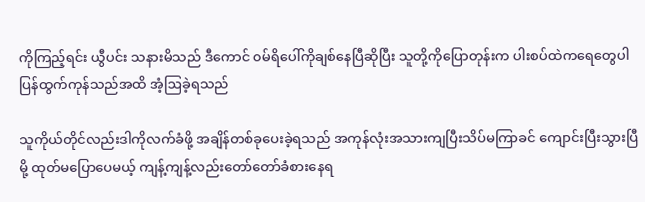ကိုကြည့်ရင်း ယွီပင်း သနားမိသည် ဒီကောင် ၀မ်ရိပေါ်ကိုချစ်နေပြီဆိုပြီး သူတို့ကိုပြောတုန်းက ပါးစပ်ထဲကရေတွေပါပြန်ထွက်ကုန်သည်အထိ အံ့ဩခဲ့ရသည်

သူကိုယ်တိုင်လည်းဒါကိုလက်ခံဖို့ အချိန်တစ်ခုပေးခဲ့ရသည် အကုန်လုံးအသားကျပြီးသိပ်မကြာခင် ကျောင်းပြီးသွားပြီမို့ ထုတ်မပြောပေမယ့် ကျန့်ကျန့်လည်းတော်တော်ခံစားနေရ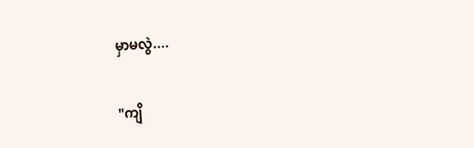မှာမလွဲ....

"ကျိ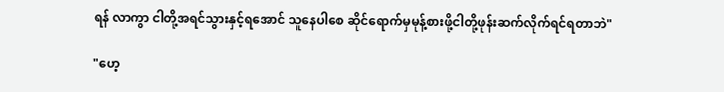ရန် လာကွာ ငါတို့အရင်သွားနှင့်ရအောင် သူနေပါစေ ဆိုင်ရောက်မှမုန့်စားဖို့ငါတို့ဖုန်းဆက်လိုက်ရင်ရတာဘဲ"

"ဟေ့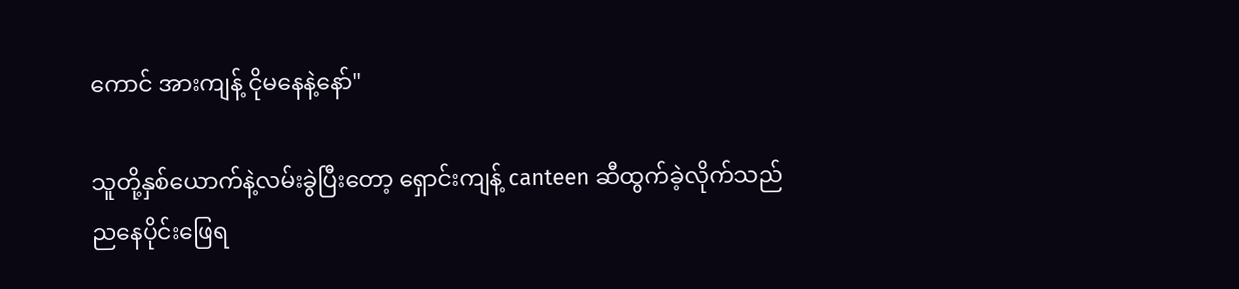ကောင် အားကျန့် ငိုမနေနဲ့နော်"

သူတို့နှစ်ယောက်နဲ့လမ်းခွဲပြီးတော့ ရှောင်းကျန့် canteen ဆီထွက်ခဲ့လိုက်သည်
ညနေပိုင်းဖြေရ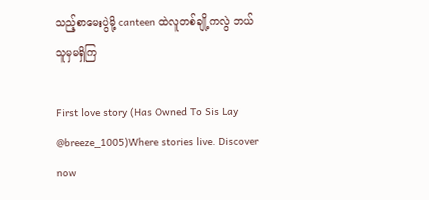သည့်စာမေးပွဲမို့ canteen ထဲလူတစ်ချို့ကလွဲ ဘယ်သူမှမရှိကြ

First love story (Has Owned To Sis Lay @breeze_1005)Where stories live. Discover now